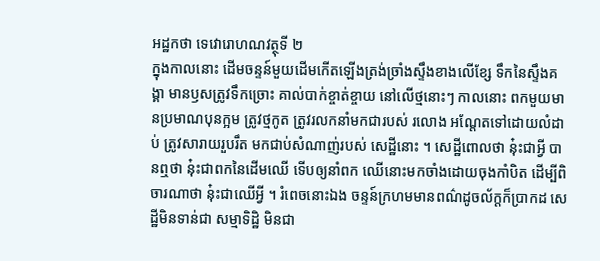អដ្ឋកថា ទេវោរោហណវត្ថុទី ២
ក្នុងកាលនោះ ដើមចន្ទន៍មួយដើមកើតឡើងត្រង់ច្រាំងស្ទឹងខាងលើខ្សែ ទឹកនៃស្ទឹងគង្គា មានឫសត្រូវទឹកច្រោះ គាល់បាក់ខ្ចាត់ខ្ចាយ នៅលើថ្មនោះៗ កាលនោះ ពកមួយមានប្រមាណបុនក្អម ត្រូវថ្មកូត ត្រូវរលកនាំមកជារបស់ រលោង អណ្តែតទៅដោយលំដាប់ ត្រូវសារាយរួបរឹត មកជាប់សំណាញ់របស់ សេដ្ឋីនោះ ។ សេដ្ឋីពោលថា នុ៎ះជាអ្វី បានឮថា នុ៎ះជាពកនៃដើមឈើ ទើបឲ្យនាំពក ឈើនោះមកចាំងដោយចុងកាំបិត ដើម្បីពិចារណាថា នុ៎ះជាឈើអ្វី ។ រំពេចនោះឯង ចន្ទន៍ក្រហមមានពណ៌ដូចល័ក្តក៏ប្រាកដ សេដ្ឋីមិនទាន់ជា សម្មាទិដ្ឋិ មិនជា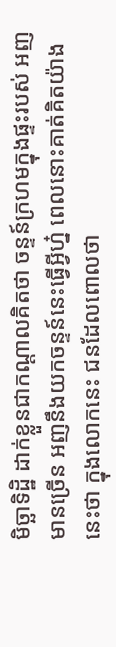មិច្ឆាទិដ្ឋិ ដាក់ខ្លួនជាកណ្តាលគិតថា ចន្ទន៍ក្រហមក្នុងផ្ទះរបស់ អញមានច្រើន អញនឹងយកចន្ទន៍នេះធ្វើអ្វីហ្ន៎ ពេលនោះគាត់គិតយ៉ាងនេះថា ក្នុងលោកនេះ ជនដែលពោលថា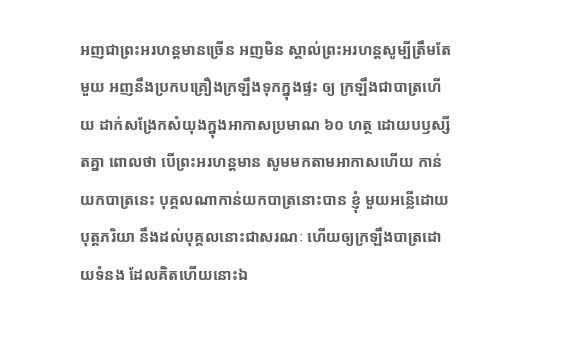អញជាព្រះអរហន្តមានច្រើន អញមិន ស្គាល់ព្រះអរហន្តសូម្បីត្រឹមតែមួយ អញនឹងប្រកបគ្រឿងក្រឡឹងទុកក្នុងផ្ទះ ឲ្យ ក្រឡឹងជាបាត្រហើយ ដាក់សង្រែកសំយុងក្នុងអាកាសប្រមាណ ៦០ ហត្ថ ដោយបឫស្សីតគ្នា ពោលថា បើព្រះអរហន្តមាន សូមមកតាមអាកាសហើយ កាន់យកបាត្រនេះ បុគ្គលណាកាន់យកបាត្រនោះបាន ខ្ញុំ មួយអន្លើដោយបុត្តភរិយា នឹងដល់បុគ្គលនោះជាសរណៈ ហើយឲ្យក្រឡឹងបាត្រដោយទំនង ដែលគិតហើយនោះឯ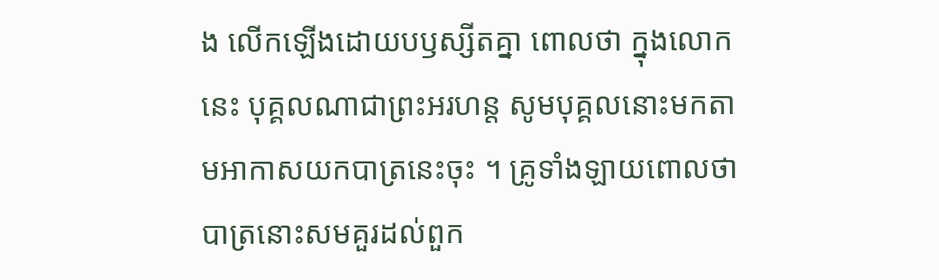ង លើកឡើងដោយបឫស្សីតគ្នា ពោលថា ក្នុងលោកនេះ បុគ្គលណាជាព្រះអរហន្ត សូមបុគ្គលនោះមកតាមអាកាសយកបាត្រនេះចុះ ។ គ្រូទាំងឡាយពោលថា បាត្រនោះសមគួរដល់ពួក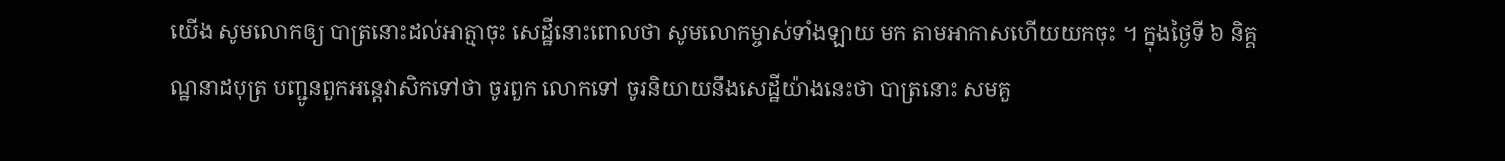យើង សូមលោកឲ្យ បាត្រនោះដល់អាត្មាចុះ សេដ្ឋីនោះពោលថា សូមលោកម្ចាស់ទាំងឡាយ មក តាមអាកាសហើយយកចុះ ។ ក្នុងថ្ងៃទី ៦ និគ្គណ្ឋនាដបុត្រ បញ្ជូនពួកអន្តេវាសិកទៅថា ចូរពួក លោកទៅ ចូរនិយាយនឹងសេដ្ឋីយ៉ាងនេះថា បាត្រនោះ សមគួ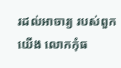រដល់អាចារ្យ របស់ពួកយើង លោកកុំធ